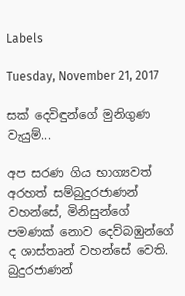Labels

Tuesday, November 21, 2017

සක් දෙවිඳුන්ගේ මුනිගුණ වැයුම්...

අප සරණ ගිය භාග්‍යවත් අරහත් සම්බුදුරජාණන් වහන්සේ, මිනිසුන්ගේ පමණක් නොව දෙව්බඹුන්ගේ ද ශාස්තෘන් වහන්සේ වෙති. බුදුරජාණන්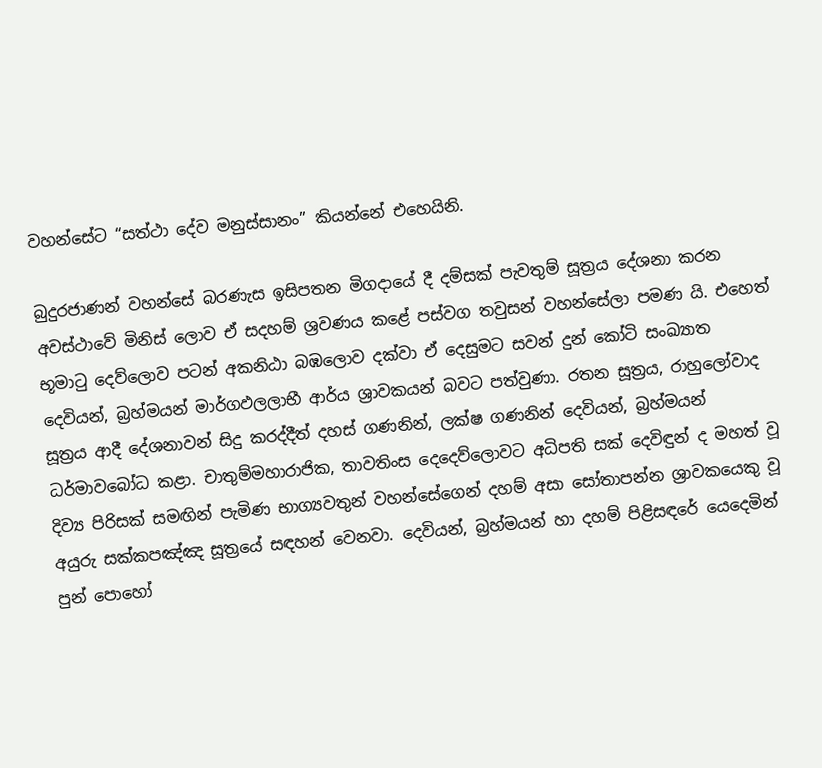වහන්සේට “සත්ථා දේව මනුස්සානං” කියන්නේ එහෙයිනි.

බුදුරජාණන් වහන්සේ බරණැස ඉසිපතන මිගදායේ දී දම්සක් පැවතුම් සූත්‍රය දේශනා කරන අවස්ථාවේ මිනිස් ලොව ඒ සදහම් ශ්‍රවණය කළේ පස්වග තවුසන් වහන්සේලා පමණ යි. එහෙත් භූමාටු දෙව්ලොව පටන් අකනිඨා බඹලොව දක්වා ඒ දෙසුමට සවන් දුන් කෝටි සංඛ්‍යාත දෙවියන්, බ්‍රහ්මයන් මාර්ගඵලලාභී ආර්ය ශ්‍රාවකයන් බවට පත්වුණා. රතන සූත්‍රය, රාහුලෝවාද සූත්‍රය ආදී දේශනාවන් සිදු කරද්දීත් දහස් ගණනින්, ලක්ෂ ගණනින් දෙවියන්, බ්‍රහ්මයන් ධර්මාවබෝධ කළා. චාතුම්මහාරාජික, තාවතිංස දෙදෙව්ලොවට අධිපති සක් දෙවිඳුන් ද මහත් වූ දිව්‍ය පිරිසක් සමඟින් පැමිණ භාග්‍යවතුන් වහන්සේගෙන් දහම් අසා සෝතාපන්න ශ්‍රාවකයෙකු වූ අයුරු සක්කපඤ්ඤ සූත්‍රයේ සඳහන් වෙනවා. දෙවියන්, බ්‍රහ්මයන් හා දහම් පිළිසඳරේ යෙදෙමින් පුන් පොහෝ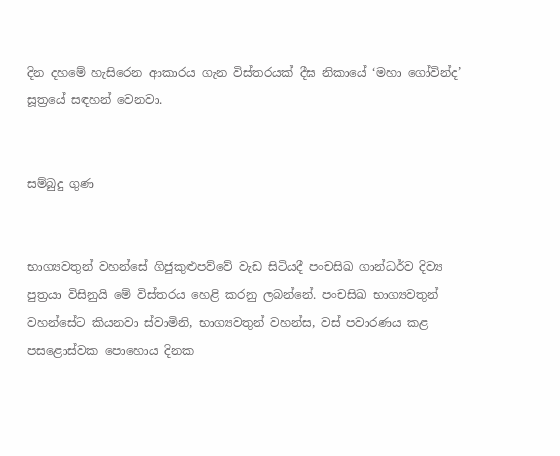දින දහමේ හැසිරෙන ආකාරය ගැන විස්තරයක් දීඝ නිකායේ ‘මහා ගෝවින්ද’ සූත්‍රයේ සඳහන් වෙනවා.


සම්බුදු ගුණ


භාග්‍යවතුන් වහන්සේ ගිජුකුළුපව්වේ වැඩ සිටියදී පංචසිඛ ගාන්ධර්ව දිව්‍ය පුත්‍රයා විසිනුයි මේ විස්තරය හෙළි කරනු ලබන්නේ. පංචසිඛ භාග්‍යවතුන් වහන්සේට කියනවා ස්වාමිනි, භාග්‍යවතුන් වහන්ස, වස් පවාරණය කළ පසළොස්වක පොහොය දිනක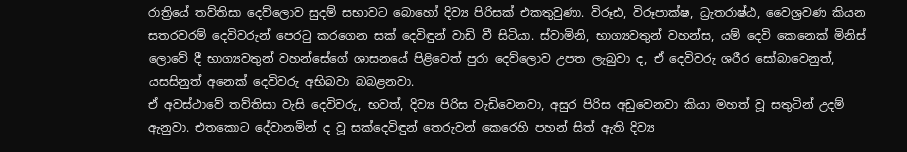රාත්‍රියේ තව්තිසා දෙව්ලොව සුදම් සභාවට බොහෝ දිව්‍ය පිරිසක් එකතුවුණා. විරූඪ, විරූපාක්ෂ, ධ්‍රැතරාෂ්ඨ, වෛශ්‍රවණ කියන සතරවරම් දෙවිවරුන් පෙරටු කරගෙන සක් දෙවිඳුන් වාඩි වී සිටියා. ස්වාමිනි, භාග්‍යවතුන් වහන්ස, යම් දෙවි කෙනෙක් මිනිස් ලොවේ දී භාග්‍යවතුන් වහන්සේගේ ශාසනයේ පිළිවෙත් පුරා දෙව්ලොව උපත ලැබුවා ද, ඒ දෙවිවරු ශරීර සෝබාවෙනුත්, යසසිනුත් අනෙක් දෙවිවරු අභිබවා බබළනවා.
ඒ අවස්ථාවේ තව්තිසා වැසි දෙවිවරු, භවත්, දිව්‍ය පිරිස වැඩිවෙනවා, අසුර පිරිස අඩුවෙනවා කියා මහත් වූ සතුටින් උදම් ඇනුවා. එතකොට දේවානමින් ද වූ සක්දෙවිඳුන් තෙරුවන් කෙරෙහි පහන් සිත් ඇති දිව්‍ය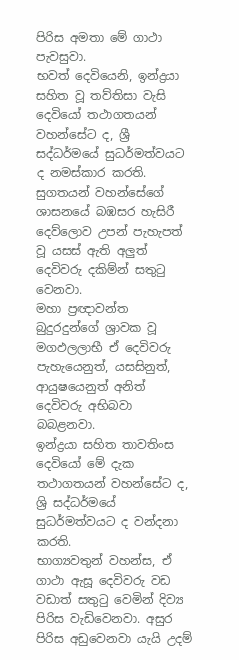පිරිස අමතා මේ ගාථා පැවසුවා.
භවත් දෙවියෙනි, ඉන්ද්‍රයා සහිත වූ තව්තිසා වැසි දෙවියෝ තථාගතයන් වහන්සේට ද, ශ්‍රී සද්ධර්මයේ සුධර්මත්වයට ද නමස්කාර කරති.
සුගතයන් වහන්සේගේ ශාසනයේ බඹසර හැසිරී දෙව්ලොව උපන් පැහැපත් වූ යසස් ඇති අලුත් දෙවිවරු දකිම්න් සතුටු වෙනවා.
මහා ප්‍රඥාවන්ත බුදුරදුන්ගේ ශ්‍රාවක වූ මගඵලලාභී ඒ දෙවිවරු පැහැයෙනුත්, යසසිනුත්, ආයුෂයෙනුත් අනිත් දෙවිවරු අභිබවා බබළනවා.
ඉන්ද්‍රයා සහිත තාවතිංස දෙවියෝ මේ දැක තථාගතයන් වහන්සේට ද, ශ්‍රි සද්ධර්මයේ සුධර්මත්වයට ද වන්දනා කරති.
භාග්‍යවතුන් වහන්ස, ඒ ගාථා ඇසූ දෙවිවරු වඩ වඩාත් සතුටු වෙමින් දිව්‍ය පිරිස වැඩිවෙනවා. අසුර පිරිස අඩුවෙනවා යැයි උදම්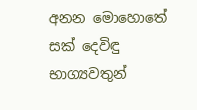අනන මොහොතේ සක් දෙවිඳු භාග්‍යවතුන්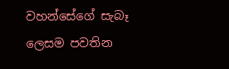වහන්සේගේ සැබෑ ලෙසම පවතින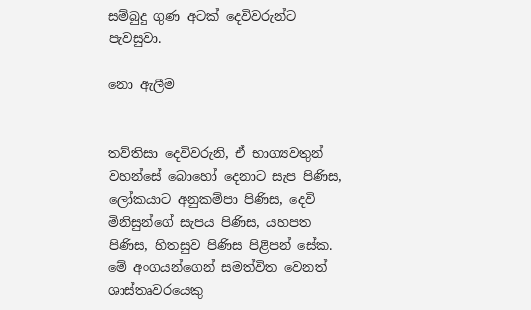සම්බුදු ගුණ අටක් දෙවිවරුන්ට පැවසුවා.

නො ඇලීම


තව්තිසා දෙවිවරුනි, ඒ භාග්‍යවතුන් වහන්සේ බොහෝ දෙනාට සැප පිණිස, ලෝකයාට අනුකම්පා පිණිස, දෙවි මිනිසුන්ගේ සැපය පිණිස, යහපත පිණිස, හිතසුව පිණිස පිළිපන් සේක. මේ අංගයන්ගෙන් සමත්විත වෙනත් ශාස්තෘවරයෙකු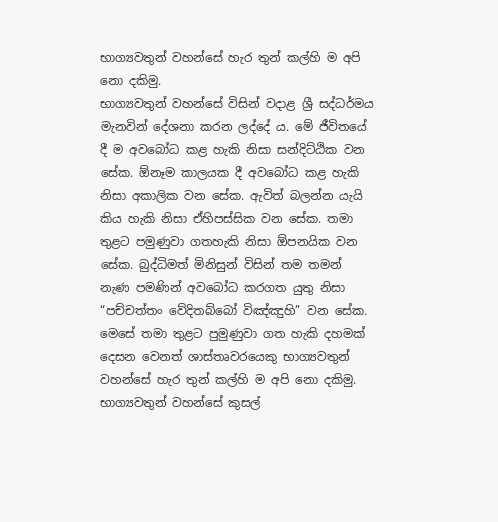භාග්‍යවතුන් වහන්සේ හැර තුන් කල්හි ම අපි නො දකිමු.
භාග්‍යවතුන් වහන්සේ විසින් වදාළ ශ්‍රී සද්ධර්මය මැනවින් දේශනා කරන ලද්දේ ය. මේ ජීවිතයේ දී ම අවබෝධ කළ හැකි නිසා සන්දිට්ඨික වන සේක. ඕනෑම කාලයක දී අවබෝධ කළ හැකි නිසා අකාලික වන සේක. ඇවිත් බලන්න යැයි කිය හැකි නිසා ඒහිපස්සික වන සේක. තමා තුළට පමුණුවා ගතහැකි නිසා ඕපනයික වන සේක. බුද්ධිමත් මිනිසුන් විසින් තම තමන් නැණ පමණින් අවබෝධ කරගත යුතු නිසා “පච්චත්තං වේදිතබ්බෝ විඤ්ඤුහි” වන සේක. මෙසේ තමා තුළට පුමුණුවා ගත හැකි දහමක් දෙසන වෙනත් ශාස්තෘවරයෙකු භාග්‍යවතුන් වහන්සේ හැර තුන් කල්හි ම අපි නො දකිමු.
භාග්‍යවතුන් වහන්සේ කුසල්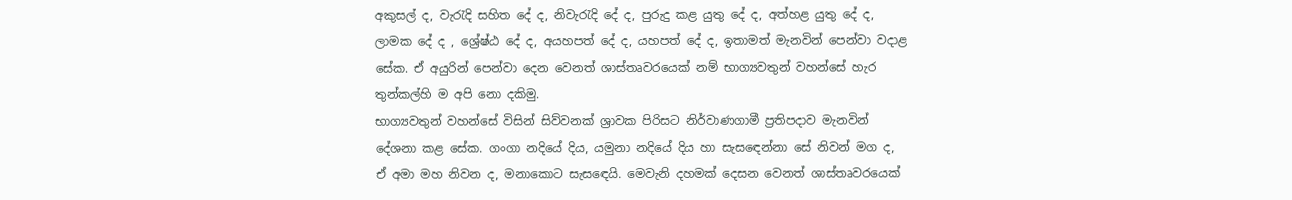අකුසල් ද, වැරැදි සහිත දේ ද, නිවැරැදි දේ ද, පුරුදු කළ යුතු දේ ද, අත්හළ යුතු දේ ද, ලාමක දේ ද , ශ්‍රේෂ්ඨ දේ ද, අයහපත් දේ ද, යහපත් දේ ද, ඉතාමත් මැනවින් පෙන්වා වදාළ සේක. ඒ අයුරින් පෙන්වා දෙන වෙනත් ශාස්තෘවරයෙක් නම් භාග්‍යවතුන් වහන්සේ හැර තුන්කල්හි ම අපි නො දකිමු.
භාග්‍යවතුන් වහන්සේ විසින් සිව්වනක් ශ්‍රාවක පිරිසට නිර්වාණගාමී ප්‍රතිපදාව මැනවින් දේශනා කළ සේක. ගංගා නදියේ දිය, යමුනා නදියේ දිය හා සැසඳෙන්නා සේ නිවන් මග ද, ඒ අමා මහ නිවන ද, මනාකොට සැසඳෙයි. මෙවැනි දහමක් දෙසන වෙනත් ශාස්තෘවරයෙක්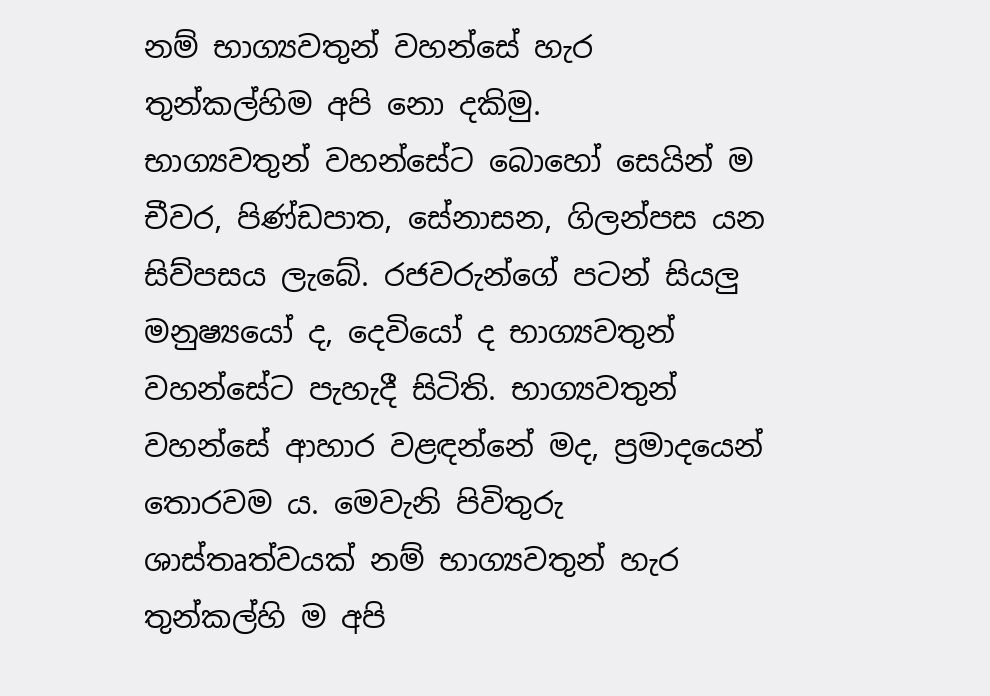නම් භාග්‍යවතුන් වහන්සේ හැර තුන්කල්හිම අපි නො දකිමු.
භාග්‍යවතුන් වහන්සේට බොහෝ සෙයින් ම චීවර, පිණ්ඩපාත, සේනාසන, ගිලන්පස යන සිව්පසය ලැබේ. රජවරුන්ගේ පටන් සියලු මනුෂ්‍යයෝ ද, දෙවියෝ ද භාග්‍යවතුන් වහන්සේට පැහැදී සිටිති. භාග්‍යවතුන් වහන්සේ ආහාර වළඳන්නේ මද, ප්‍රමාදයෙන් තොරවම ය. මෙවැනි පිවිතුරු ශාස්තෘත්වයක් නම් භාග්‍යවතුන් හැර තුන්කල්හි ම අපි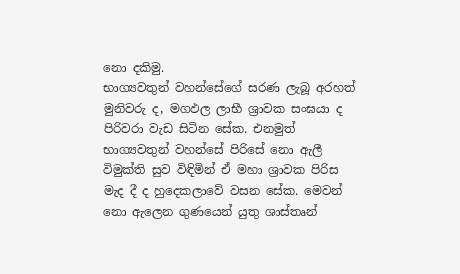නො දකිමු.
භාග්‍යවතුන් වහන්සේගේ සරණ ලැබූ අරහත් මුනිවරු ද, මගඵල ලාභී ශ්‍රාවක සංඝයා ද පිරිවරා වැඩ සිටින සේක. එනමුත් භාග්‍යවතුන් වහන්සේ පිරිසේ නො ඇලී විමුක්ති සුව විඳිමින් ඒ මහා ශ්‍රාවක පිරිස මැද දී ද හුදෙකලාවේ වසන සේක. මෙවන් නො ඇලෙන ගුණයෙන් යුතු ශාස්තෘන්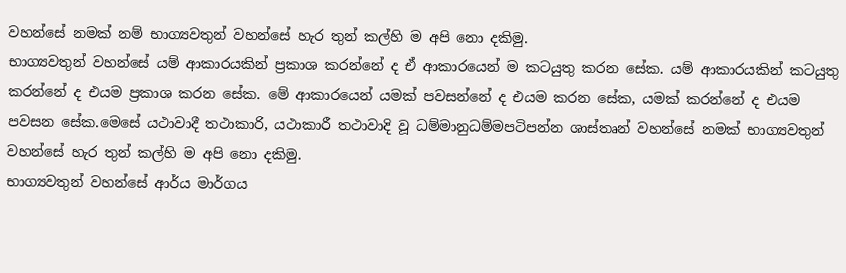වහන්සේ නමක් නම් භාග්‍යවතුන් වහන්සේ හැර තුන් කල්හි ම අපි නො දකිමු.
භාග්‍යවතුන් වහන්සේ යම් ආකාරයකින් ප්‍රකාශ කරන්නේ ද ඒ ආකාරයෙන් ම කටයුතු කරන සේක. යම් ආකාරයකින් කටයුතු කරන්නේ ද එයම ප්‍රකාශ කරන සේක. මේ ආකාරයෙන් යමක් පවසන්නේ ද එයම කරන සේක, යමක් කරන්නේ ද එයම පවසන සේක.මෙසේ යථාවාදී තථාකාරි, යථාකාරී තථාවාදි වූ ධම්මානුධම්මපටිපන්න ශාස්තෘන් වහන්සේ නමක් භාග්‍යවතුන් වහන්සේ හැර තුන් කල්හි ම අපි නො දකිමු.
භාග්‍යවතුන් වහන්සේ ආර්ය මාර්ගය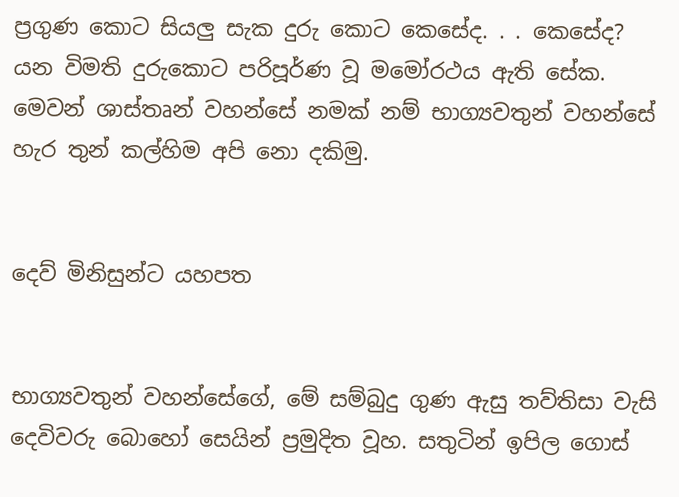ප්‍රගුණ කොට සියලු සැක දුරු කොට කෙසේද. . . කෙසේද? යන විමති දුරුකොට පරිපූර්ණ වූ මමෝරථය ඇති සේක. මෙවන් ශාස්තෘන් වහන්සේ නමක් නම් භාග්‍යවතුන් වහන්සේ හැර තුන් කල්හිම අපි නො දකිමු.


දෙව් මිනිසුන්ට යහපත


භාග්‍යවතුන් වහන්සේගේ, මේ සම්බුදු ගුණ ඇසු තව්තිසා වැසි දෙවිවරු බොහෝ සෙයින් ප්‍රමුදිත වූහ. සතුටින් ඉපිල ගොස්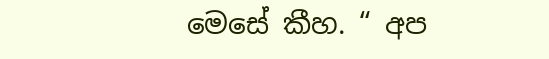මෙසේ කීහ. “ අප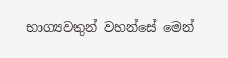භාග්‍යවතුන් වහන්සේ මෙන්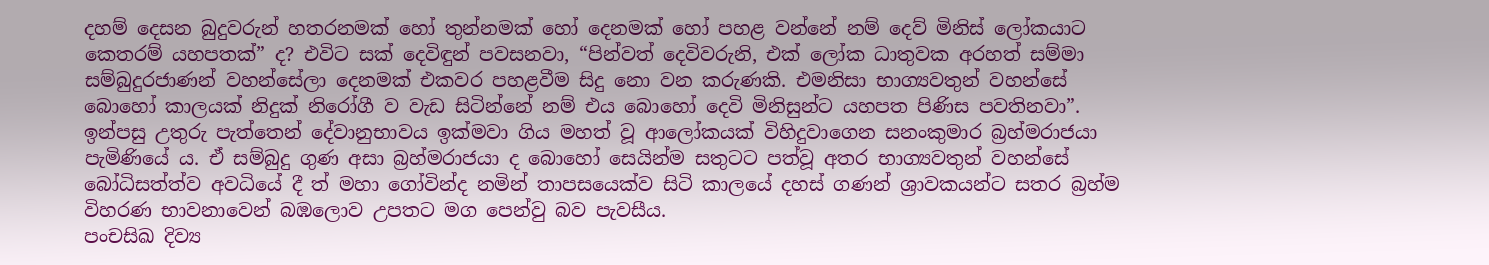දහම් දෙසන බුදුවරුන් හතරනමක් හෝ තුන්නමක් හෝ දෙනමක් හෝ පහළ වන්නේ නම් දෙව් මිනිස් ලෝකයාට කෙතරම් යහපතක්” ද? එවිට සක් දෙවිඳුන් පවසනවා, “පින්වත් දෙවිවරුනි, එක් ලෝක ධාතුවක අරහත් සම්මා සම්බුදුරජාණන් වහන්සේලා දෙනමක් එකවර පහළවීම සිදු නො වන කරුණකි. එමනිසා භාග්‍යවතුන් වහන්සේ බොහෝ කාලයක් නිදුක් නිරෝගී ව වැඩ සිටින්නේ නම් එය බොහෝ දෙවි මිනිසුන්ට යහපත පිණිස පවතිනවා”.
ඉන්පසු උතුරු පැත්තෙන් දේවානුභාවය ඉක්මවා ගිය මහත් වූ ආලෝකයක් විහිදුවාගෙන සනංකුමාර බ්‍රහ්මරාජයා පැමිණියේ ය. ඒ සම්බුදු ගුණ අසා බ්‍රහ්මරාජයා ද බොහෝ සෙයින්ම සතුටට පත්වූ අතර භාග්‍යවතුන් වහන්සේ බෝධිසත්ත්ව අවධියේ දී ත් මහා ගෝවින්ද නමින් තාපසයෙක්ව සිටි කාලයේ දහස් ගණන් ශ්‍රාවකයන්ට සතර බ්‍රහ්ම විහරණ භාවනාවෙන් බඹලොව උපතට මග පෙන්වු බව පැවසීය.
පංචසිඛ දිව්‍ය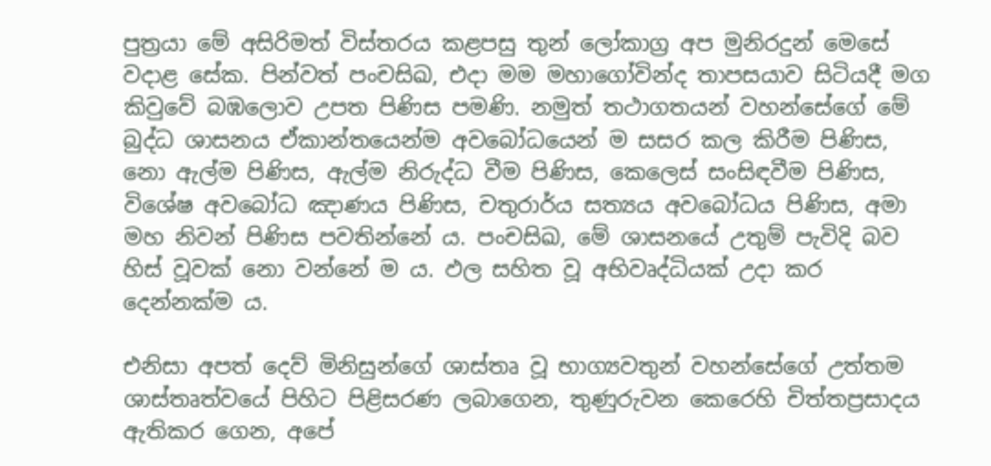පුත්‍රයා මේ අසිරිමත් විස්තරය කළපසු තුන් ලෝකාග්‍ර අප මුනිරදුන් මෙසේ වදාළ සේක. පින්වත් පංචසිඛ, එදා මම මහාගෝවින්ද තාපසයාව සිටියදී මග කිවුවේ බඹලොව උපත පිණිස පමණි. නමුත් තථාගතයන් වහන්සේගේ මේ බුද්ධ ශාසනය ඒකාන්තයෙන්ම අවබෝධයෙන් ම සසර කල කිරීම පිණිස, නො ඇල්ම පිණිස, ඇල්ම නිරුද්ධ වීම පිණිස, කෙලෙස් සංසිඳවීම පිණිස, විශේෂ අවබෝධ ඤාණය පිණිස, චතුරාර්ය සත්‍යය අවබෝධය පිණිස, අමා මහ නිවන් පිණිස පවතින්නේ ය. පංචසිඛ, මේ ශාසනයේ උතුම් පැවිදි බව හිස් වූවක් නො වන්නේ ම ය. ඵල සහිත වූ අභිවෘද්ධියක් උදා කර දෙන්නක්ම ය.

එනිසා අපත් දෙව් මිනිසුන්ගේ ශාස්තෘ වූ භාග්‍යවතුන් වහන්සේගේ උත්තම ශාස්තෘත්වයේ පිහිට පිළිසරණ ලබාගෙන, තුණුරුවන කෙරෙහි චිත්තප්‍රසාදය ඇතිකර ගෙන, අපේ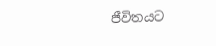ජීවිතයට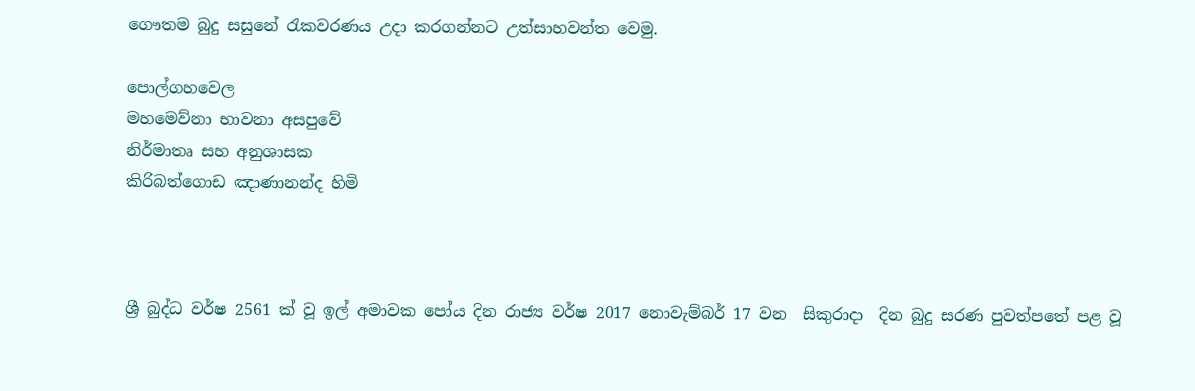ගෞතම බුදු සසුනේ රැකවරණය උදා කරගන්නට උත්සාහවන්ත වෙමු.

පොල්ගහවෙල
මහමෙව්නා භාවනා අසපුවේ
නිර්මාතෘ සහ අනුශාසක
කිරිබත්ගොඩ ඤාණානන්ද හිමි



ශ්‍රී බුද්ධ වර්ෂ 2561 ක් වූ ‍ඉල් අමාවක පෝය දින රාජ්‍ය වර්ෂ 2017 නොවැම්බර් 17 වන  සිකුරාදා  දින බුදු සරණ පුවත්පතේ පළ වූ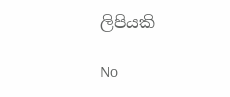ලිපියකි

No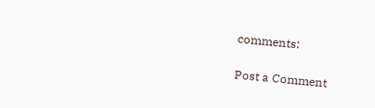comments:

Post a Comment